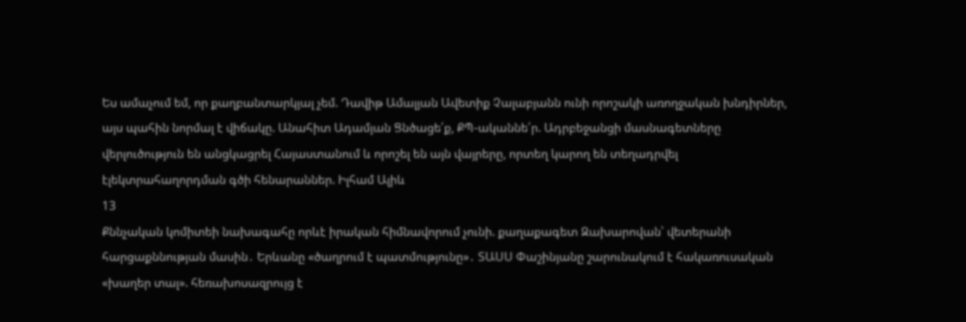Ես ամաչում եմ, որ քաղբանտարկյալ չեմ. Դավիթ Ամալյան Ավետիք Չալաբյանն ունի որոշակի առողջական խնդիրներ, այս պահին նորմալ է վիճակը. Անահիտ Ադամյան Ցնծացե՛ք, ՔՊ-ականնե՛ր. Ադրբեջանցի մասնագետները վերլուծություն են անցկացրել Հայաստանում և որոշել են այն վայրերը, որտեղ կարող են տեղադրվել էլեկտրահաղորդման գծի հենարաններ. Իլհամ Ալիև
13
Քննչական կոմիտեի նախագահը որևէ իրական հիմնավորում չունի. քաղաքագետ Զախարովան՝ վետերանի հարցաքննության մասին․ Երևանը «ծաղրում է պատմությունը»․ ՏԱՍՍ Փաշինյանը շարունակում է հակառուսական «խաղեր տալ». հեռախոսազրույց է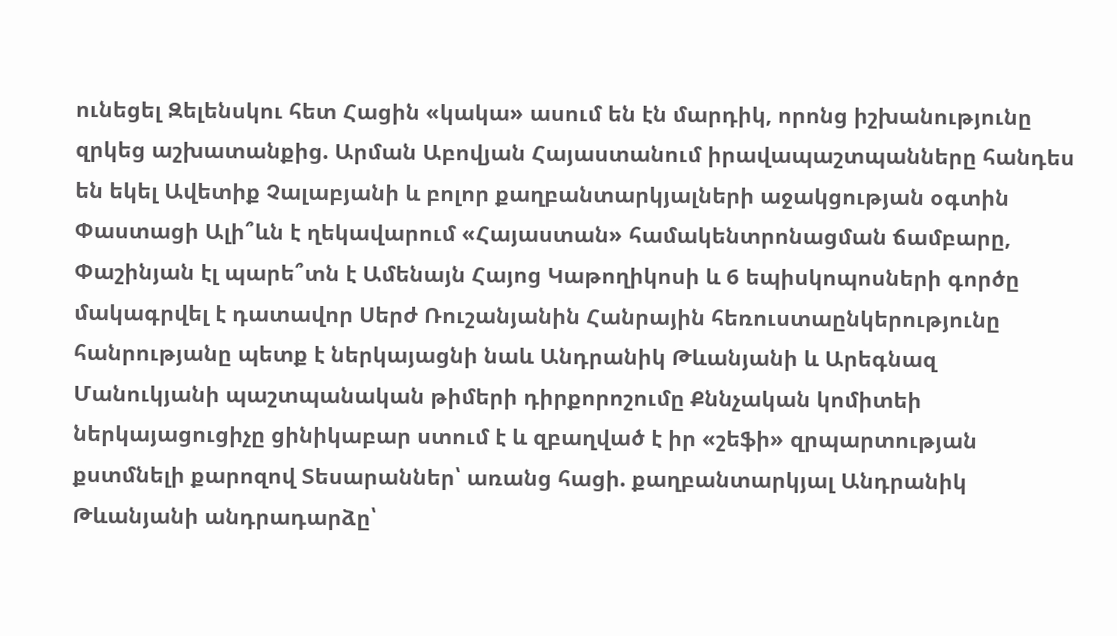ունեցել Զելենսկու հետ Հացին «կակա» ասում են էն մարդիկ, որոնց իշխանությունը զրկեց աշխատանքից. Արման Աբովյան Հայաստանում իրավապաշտպանները հանդես են եկել Ավետիք Չալաբյանի և բոլոր քաղբանտարկյալների աջակցության օգտին Փաստացի Ալի՞ևն է ղեկավարում «Հայաստան» համակենտրոնացման ճամբարը, Փաշինյան էլ պարե՞տն է Ամենայն Հայոց Կաթողիկոսի և 6 եպիսկոպոսների գործը մակագրվել է դատավոր Սերժ Ռուշանյանին Հանրային հեռուստաընկերությունը հանրությանը պետք է ներկայացնի նաև Անդրանիկ Թևանյանի և Արեգնազ Մանուկյանի պաշտպանական թիմերի դիրքորոշումը Քննչական կոմիտեի ներկայացուցիչը ցինիկաբար ստում է և զբաղված է իր «շեֆի» զրպարտության քստմնելի քարոզով Տեսարաններ՝ առանց հացի. քաղբանտարկյալ Անդրանիկ Թևանյանի անդրադարձը՝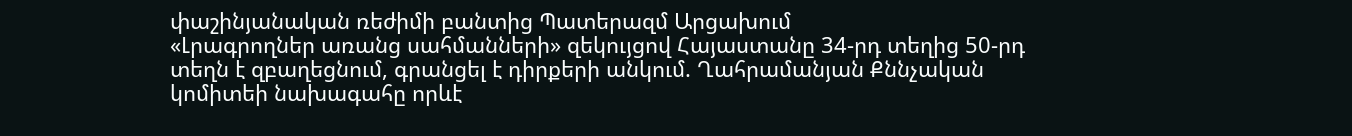փաշինյանական ռեժիմի բանտից Պատերազմ Արցախում
«Լրագրողներ առանց սահմանների» զեկույցով Հայաստանը 34-րդ տեղից 50-րդ տեղն է զբաղեցնում, գրանցել է դիրքերի անկում. Ղահրամանյան Քննչական կոմիտեի նախագահը որևէ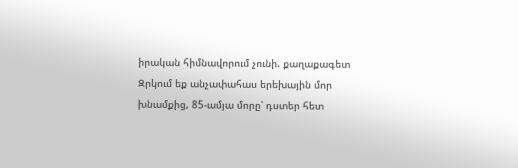իրական հիմնավորում չունի. քաղաքագետ Զրկում եք անչափահաս երեխային մոր խնամքից, 85-ամյա մորը՝ դստեր հետ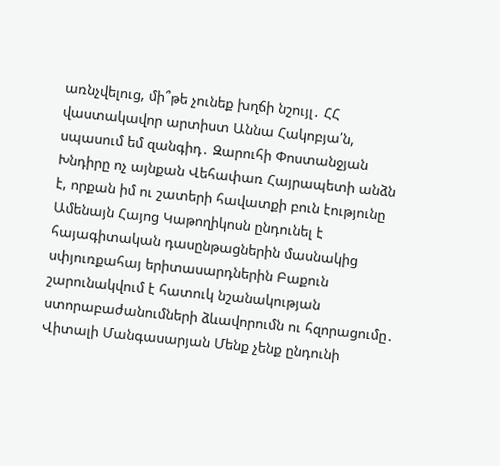առնչվելուց, մի՞թե չունեք խղճի նշույլ․ ՀՀ վաստակավոր արտիստ Աննա Հակոբյա՛ն, սպասում եմ զանգիդ․ Զարուհի Փոստանջյան Խնդիրը ոչ այնքան Վեհափառ Հայրապետի անձն է, որքան իմ ու շատերի հավատքի բուն էությունը Ամենայն Հայոց Կաթողիկոսն ընդունել է հայագիտական դասընթացներին մասնակից սփյուռքահայ երիտասարդներին Բաքուն շարունակվում է հատուկ նշանակության ստորաբաժանումների ձևավորումն ու հզորացումը․ Վիտալի Մանգասարյան Մենք չենք ընդունի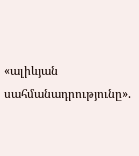«ալիևյան սահմանադրությունը».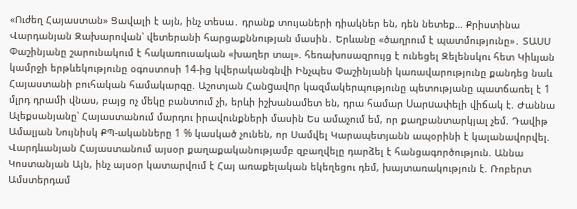«Ուժեղ Հայաստան» Ցավալի է այն, ինչ տեսա․ դրանք տույաների դիակներ են, դեն նետեք… Քրիստինա Վարդանյան Զախարովան՝ վետերանի հարցաքննության մասին․ Երևանը «ծաղրում է պատմությունը»․ ՏԱՍՍ Փաշինյանը շարունակում է հակառուսական «խաղեր տալ». հեռախոսազրույց է ունեցել Զելենսկու հետ Կիևյան կամրջի երթևեկությունը օգոստոսի 14-ից կվերականգնվի Ինչպես Փաշինյանի կառավարությունը քանդեց նաև Հայաստանի բուհական համակարգը. Աշոտյան Հանgավnր կազմակերպությունը պետությանը պատճառել է 1 մլրդ դրամի վնաս, բայց ոչ մեկը բանտում չի, երևի իշխանամետ են, դրա համար Uարuափելի վիճակ է. Ժաննա Ալեքսանյանը՝ Հայաստանում մարդու իրավունքների մասին Ես ամաչում եմ, որ քաղբանտարկյալ չեմ. Դավիթ Ամալյան Նույնիսկ ՔՊ-ականները 1 % կասկած չունեն, որ Սամվել Կարապետյանն ապօրինի է կալանավորվել. Վարդևանյան Հայաստանում այսօր քաղաքականությամբ զբաղվելը դարձել է հանցագործություն. Աննա Կոստանյան Այն, ինչ այսօր կատարվում է Հայ առաքելական եկեղեցու դեմ, խայտառակություն է. Ռոբերտ Ամստերդամ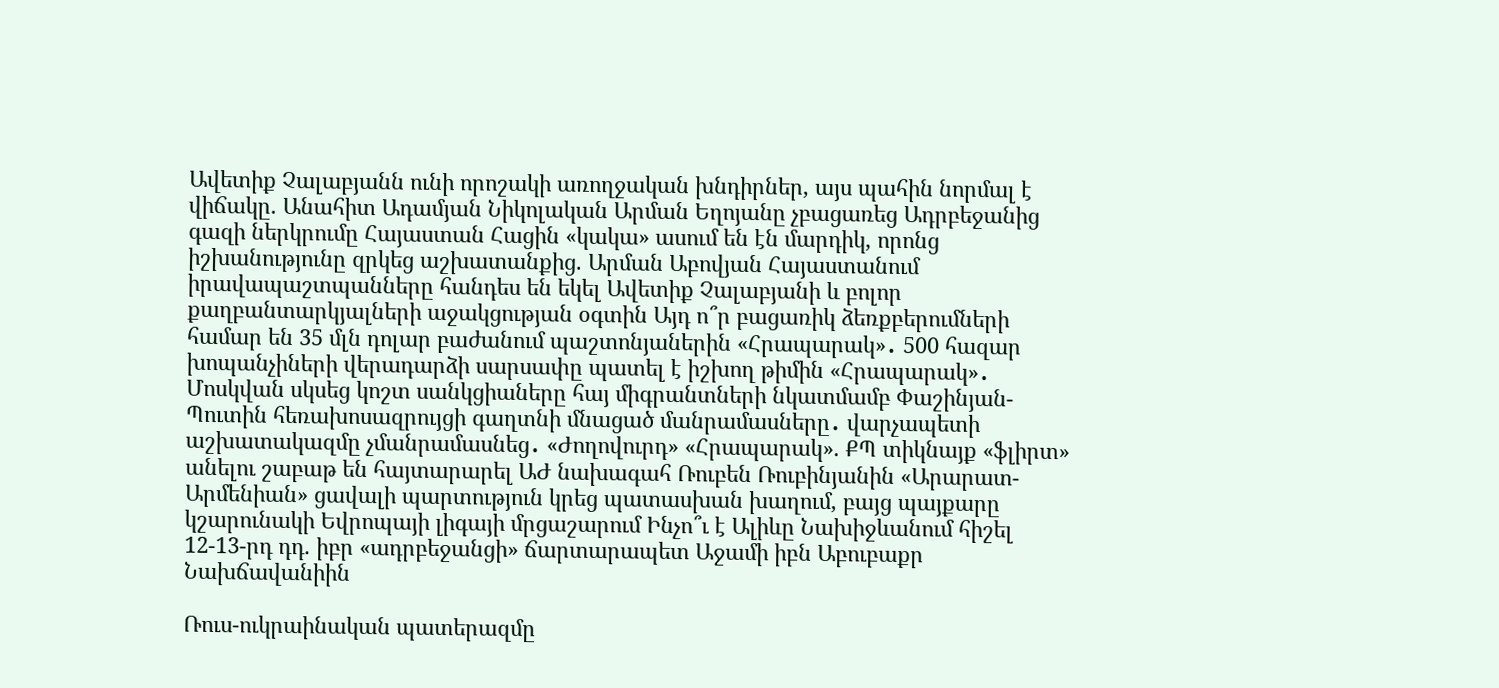Ավետիք Չալաբյանն ունի որոշակի առողջական խնդիրներ, այս պահին նորմալ է վիճակը. Անահիտ Ադամյան Նիկոլական Արման Եղոյանը չբացառեց Ադրբեջանից գազի ներկրումը Հայաստան Հացին «կակա» ասում են էն մարդիկ, որոնց իշխանությունը զրկեց աշխատանքից. Արման Աբովյան Հայաստանում իրավապաշտպանները հանդես են եկել Ավետիք Չալաբյանի և բոլոր քաղբանտարկյալների աջակցության օգտին Այդ ո՞ր բացառիկ ձեռքբերումների համար են 35 մլն դոլար բաժանում պաշտոնյաներին «Հրապարակ»․ 500 հազար խոպանչիների վերադարձի սարսափը պատել է իշխող թիմին «Հրապարակ»․ Մոսկվան սկսեց կոշտ սանկցիաները հայ միգրանտների նկատմամբ Փաշինյան-Պուտին հեռախոսազրույցի գաղտնի մնացած մանրամասները․ վարչապետի աշխատակազմը չմանրամասնեց․ «Ժողովուրդ» «Հրապարակ». ՔՊ տիկնայք «ֆլիրտ» անելու շաբաթ են հայտարարել ԱԺ նախագահ Ռուբեն Ռուբինյանին «Արարատ-Արմենիան» ցավալի պարտություն կրեց պատասխան խաղում, բայց պայքարը կշարունակի Եվրոպայի լիգայի մրցաշարում Ինչո՞ւ է Ալիևը Նախիջևանում հիշել 12-13-րդ դդ. իբր «ադրբեջանցի» ճարտարապետ Աջամի իբն Աբուբաքր Նախճավանիին

Ռուս-ուկրաինական պատերազմը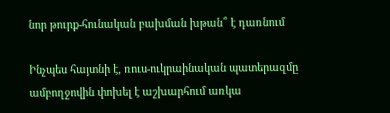նոր թուրք-հունական բախման խթան՞ է դառնում

Ինչպես հայտնի է, ռուս-ուկրաինական պատերազմը ամբողջովին փոխել է աշխարհում առկա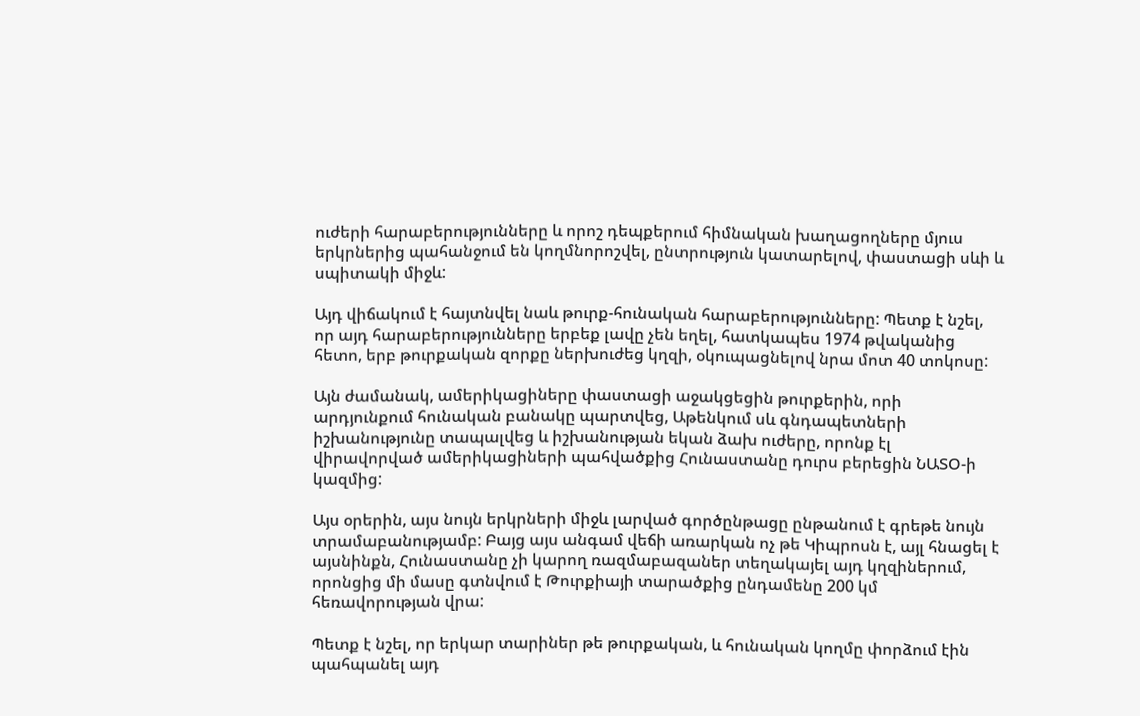ուժերի հարաբերությունները և որոշ դեպքերում հիմնական խաղացողները մյուս երկրներից պահանջում են կողմնորոշվել, ընտրություն կատարելով, փաստացի սևի և սպիտակի միջև:

Այդ վիճակում է հայտնվել նաև թուրք-հունական հարաբերությունները: Պետք է նշել, որ այդ հարաբերությունները երբեք լավը չեն եղել, հատկապես 1974 թվականից հետո, երբ թուրքական զորքը ներխուժեց կղզի, օկուպացնելով նրա մոտ 40 տոկոսը:

Այն ժամանակ, ամերիկացիները փաստացի աջակցեցին թուրքերին, որի արդյունքում հունական բանակը պարտվեց, Աթենկում սև գնդապետների իշխանությունը տապալվեց և իշխանության եկան ձախ ուժերը, որոնք էլ վիրավորված ամերիկացիների պահվածքից Հունաստանը դուրս բերեցին ՆԱՏՕ-ի կազմից:

Այս օրերին, այս նույն երկրների միջև լարված գործընթացը ընթանում է գրեթե նույն տրամաբանությամբ: Բայց այս անգամ վեճի առարկան ոչ թե Կիպրոսն է, այլ հնացել է այսնինքն, Հունաստանը չի կարող ռազմաբազաներ տեղակայել այդ կղզիներում, որոնցից մի մասը գտնվում է Թուրքիայի տարածքից ընդամենը 200 կմ հեռավորության վրա:

Պետք է նշել, որ երկար տարիներ թե թուրքական, և հունական կողմը փորձում էին պահպանել այդ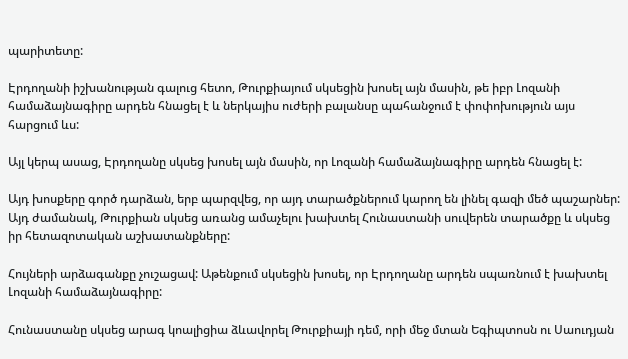պարիտետը:

Էրդողանի իշխանության գալուց հետո, Թուրքիայում սկսեցին խոսել այն մասին, թե իբր Լոզանի համաձայնագիրը արդեն հնացել է և ներկայիս ուժերի բալանսը պահանջում է փոփոխություն այս հարցում ևս:

Այլ կերպ ասաց, Էրդողանը սկսեց խոսել այն մասին, որ Լոզանի համաձայնագիրը արդեն հնացել է:

Այդ խոսքերը գործ դարձան, երբ պարզվեց, որ այդ տարածքներում կարող են լինել գազի մեծ պաշարներ: Այդ ժամանակ, Թուրքիան սկսեց առանց ամաչելու խախտել Հունաստանի սուվերեն տարածքը և սկսեց իր հետազոտական աշխատանքները:

Հույների արձագանքը չուշացավ: Աթենքում սկսեցին խոսել, որ Էրդողանը արդեն սպառնում է խախտել Լոզանի համաձայնագիրը:

Հունաստանը սկսեց արագ կոալիցիա ձևավորել Թուրքիայի դեմ, որի մեջ մտան Եգիպտոսն ու Սաուդյան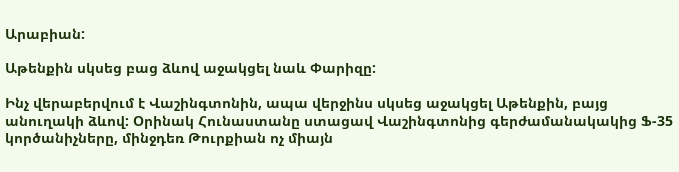Արաբիան:

Աթենքին սկսեց բաց ձևով աջակցել նաև Փարիզը:

Ինչ վերաբերվում է Վաշինգտոնին, ապա վերջինս սկսեց աջակցել Աթենքին, բայց անուղակի ձևով: Օրինակ Հունաստանը ստացավ Վաշինգտոնից գերժամանակակից Ֆ-35 կործանիչները, մինջդեռ Թուրքիան ոչ միայն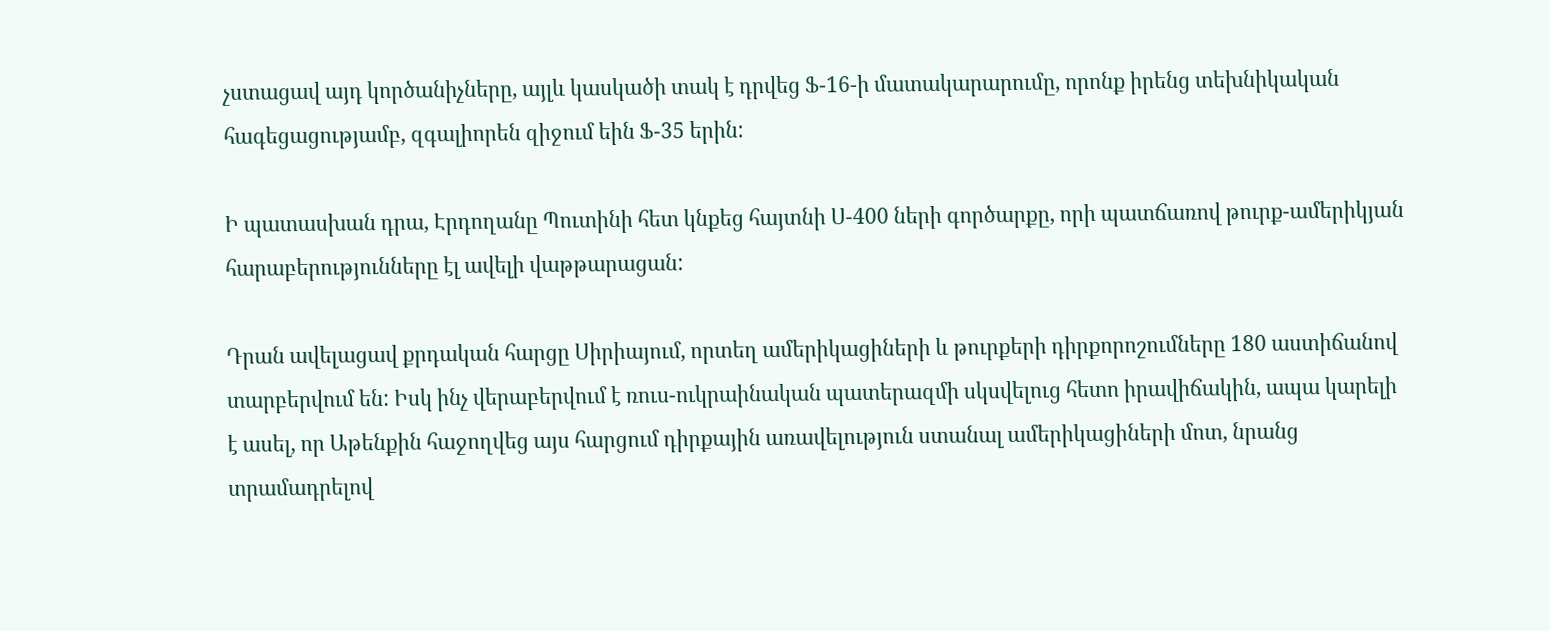չստացավ այդ կործանիչները, այլև կասկածի տակ է դրվեց Ֆ-16-ի մատակարարումը, որոնք իրենց տեխնիկական հագեցացությամբ, զգալիորեն զիջում եին Ֆ-35 երին:

Ի պատասխան դրա, Էրդողանը Պուտինի հետ կնքեց հայտնի Ս-400 ների գործարքը, որի պատճառով թուրք-ամերիկյան հարաբերությունները էլ ավելի վաթթարացան:

Դրան ավելացավ քրդական հարցը Սիրիայում, որտեղ ամերիկացիների և թուրքերի դիրքորոշումները 180 աստիճանով տարբերվում են: Իսկ ինչ վերաբերվում է ռուս-ուկրաինական պատերազմի սկսվելուց հետո իրավիճակին, ապա կարելի է ասել, որ Աթենքին հաջողվեց այս հարցում դիրքային առավելություն ստանալ ամերիկացիների մոտ, նրանց տրամադրելով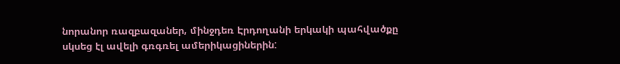նորանոր ռազբազաներ, մինջդեռ Էրդողանի երկակի պահվածքը սկսեց էլ ավելի գռգռել ամերիկացիներին: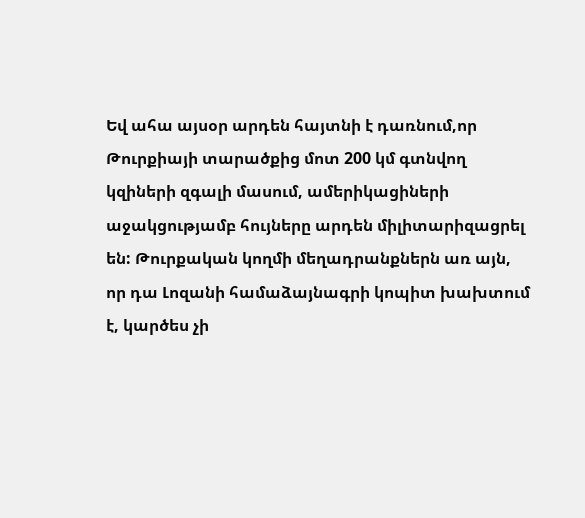Եվ ահա այսօր արդեն հայտնի է դառնում,որ Թուրքիայի տարածքից մոտ 200 կմ գտնվող կզիների զգալի մասում, ամերիկացիների աջակցությամբ հույները արդեն միլիտարիզացրել են: Թուրքական կողմի մեղադրանքներն առ այն, որ դա Լոզանի համաձայնագրի կոպիտ խախտում է, կարծես չի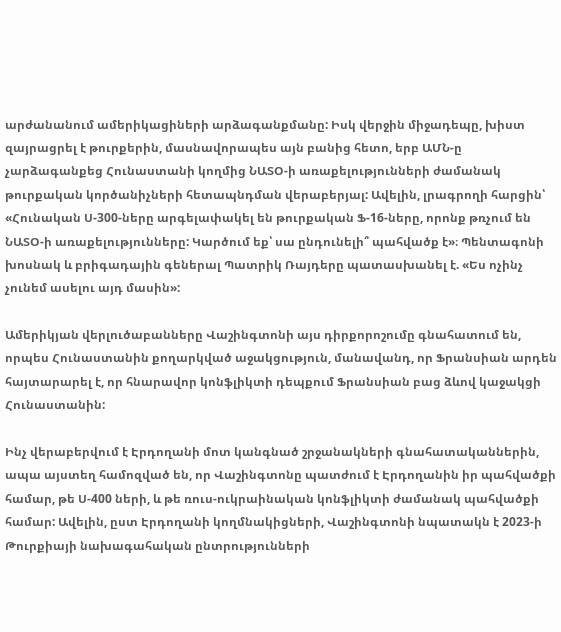արժանանում ամերիկացիների արձագանքմանը: Իսկ վերջին միջադեպը, խիստ զայրացրել է թուրքերին, մասնավորապես այն բանից հետո, երբ ԱՄՆ-ը չարձագանքեց Հունաստանի կողմից ՆԱՏՕ-ի առաքելությունների ժամանակ թուրքական կործանիչների հետապնդման վերաբերյալ: Ավելին, լրագրողի հարցին՝ «Հունական Ս-300-ները արգելափակել են թուրքական Ֆ-16-ները, որոնք թռչում են ՆԱՏՕ-ի առաքելությունները: Կարծում եք՝ սա ընդունելի՞ պահվածք է»։ Պենտագոնի խոսնակ և բրիգադային գեներալ Պատրիկ Ռայդերը պատասխանել է. «Ես ոչինչ չունեմ ասելու այդ մասին»:

Ամերիկյան վերլուծաբանները Վաշինգտոնի այս դիրքորոշումը գնահատում են, որպես Հունաստանին քողարկված աջակցություն, մանավանդ, որ Ֆրանսիան արդեն հայտարարել է, որ հնարավոր կոնֆլիկտի դեպքում Ֆրանսիան բաց ձևով կաջակցի Հունաստանին:

Ինչ վերաբերվում է Էրդողանի մոտ կանգնած շրջանակների գնահատականներին, ապա այստեղ համոզված են, որ Վաշինգտոնը պատժում է Էրդողանին իր պահվածքի համար, թե Ս-400 ների, և թե ռուս-ուկրաինական կոնֆլիկտի ժամանակ պահվածքի համար: Ավելին, ըստ Էրդողանի կողմնակիցների, Վաշինգտոնի նպատակն է 2023-ի Թուրքիայի նախագահական ընտրությունների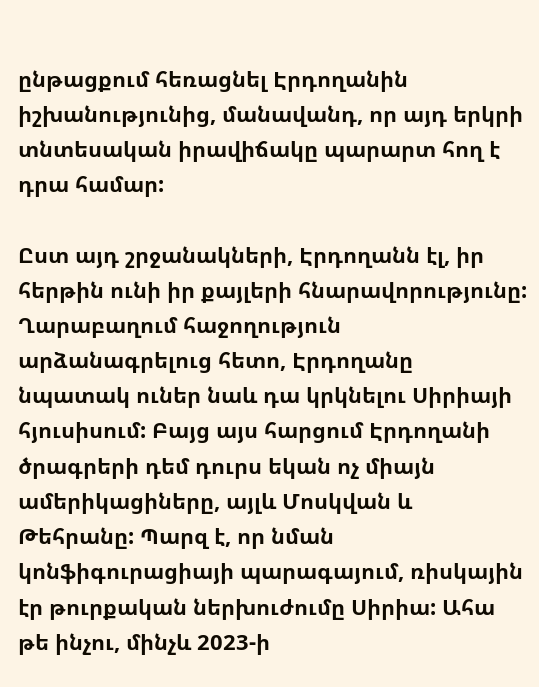ընթացքում հեռացնել Էրդողանին իշխանությունից, մանավանդ, որ այդ երկրի տնտեսական իրավիճակը պարարտ հող է դրա համար:

Ըստ այդ շրջանակների, Էրդողանն էլ, իր հերթին ունի իր քայլերի հնարավորությունը: Ղարաբաղում հաջողություն արձանագրելուց հետո, Էրդողանը նպատակ ուներ նաև դա կրկնելու Սիրիայի հյուսիսում: Բայց այս հարցում Էրդողանի ծրագրերի դեմ դուրս եկան ոչ միայն ամերիկացիները, այլև Մոսկվան և Թեհրանը: Պարզ է, որ նման կոնֆիգուրացիայի պարագայում, ռիսկային էր թուրքական ներխուժումը Սիրիա: Ահա թե ինչու, մինչև 2023-ի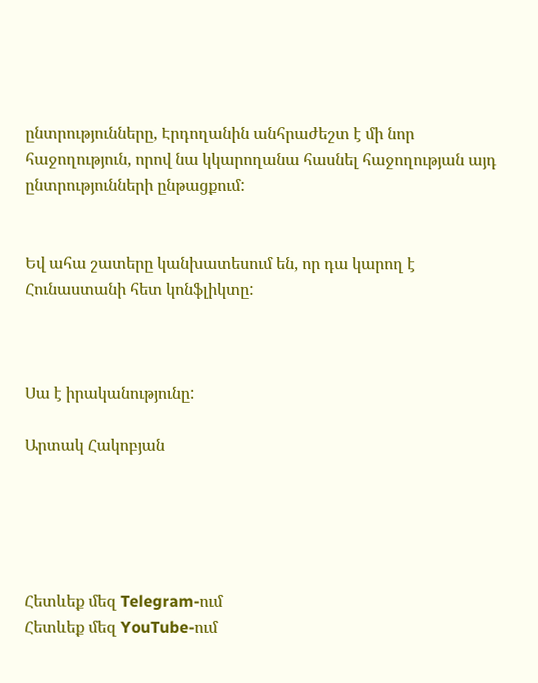ընտրությունները, Էրդողանին անհրաժեշտ է մի նոր հաջողություն, որով նա կկարողանա հասնել հաջողության այդ ընտրությունների ընթացքում:


Եվ ահա շատերը կանխատեսում են, որ դա կարող է Հունաստանի հետ կոնֆլիկտը:



Սա է իրականությունը:

Արտակ Հակոբյան





Հետևեք մեզ Telegram-ում
Հետևեք մեզ YouTube-ում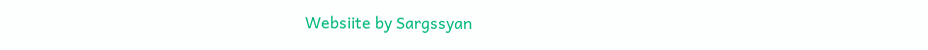Websiite by Sargssyan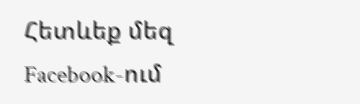Հետևեք մեզ Facebook-ում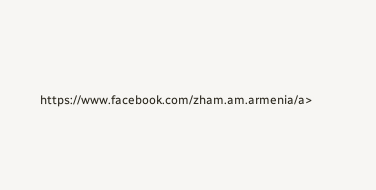https://www.facebook.com/zham.am.armenia/a>